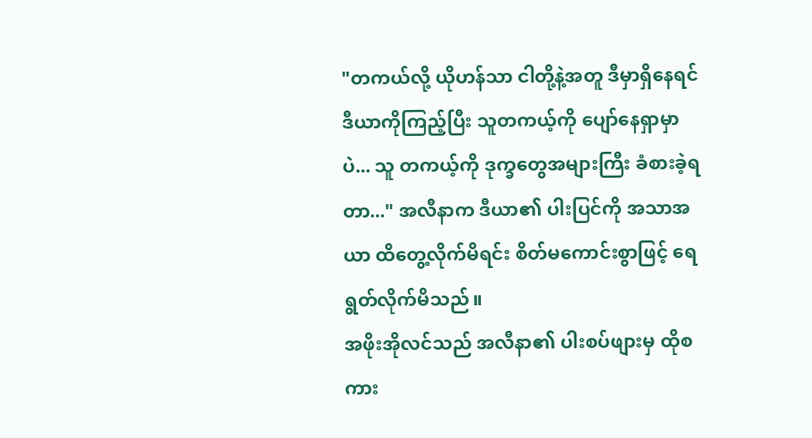"တကယ်လို့ ယိုဟန်သာ ငါတို့နဲ့အတူ ဒီမှာရှိနေရင် ဒီယာကိုကြည့်ပြီး သူတကယ့်ကို ပျော်နေရှာမှာပဲ... သူ တကယ့်ကို ဒုက္ခတွေအများကြီး ခံစားခဲ့ရတာ..." အလီနာက ဒီယာ၏ ပါးပြင်ကို အသာအယာ ထိတွေ့လိုက်မိရင်း စိတ်မကောင်းစွာဖြင့် ရေရွတ်လိုက်မိသည်။
အဖိုးအိုလင်သည် အလီနာ၏ ပါးစပ်ဖျားမှ ထိုစကား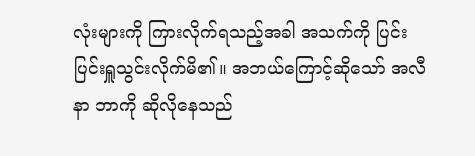လုံးများကို ကြားလိုက်ရသည့်အခါ အသက်ကို ပြင်းပြင်းရှူသွင်းလိုက်မိ၏။ အဘယ်ကြောင့်ဆိုသော် အလီနာ ဘာကို ဆိုလိုနေသည်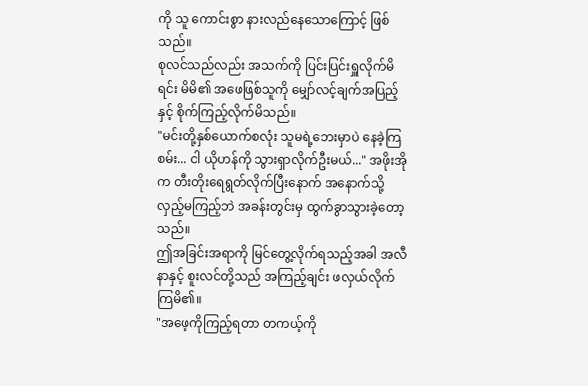ကို သူ ကောင်းစွာ နားလည်နေသောကြောင့် ဖြစ်သည်။
စုလင်သည်လည်း အသက်ကို ပြင်းပြင်းရှူလိုက်မိရင်း မိမိ၏ အဖေဖြစ်သူကို မျှော်လင့်ချက်အပြည့်နှင့် စိုက်ကြည့်လိုက်မိသည်။
"မင်းတို့နှစ်ယောက်စလုံး သူမရဲ့ဘေးမှာပဲ နေခဲ့ကြစမ်း... ငါ ယိုဟန်ကို သွားရှာလိုက်ဦးမယ်..." အဖိုးအိုက တီးတိုးရေရွတ်လိုက်ပြီးနောက် အနောက်သို့ လှည့်မကြည့်ဘဲ အခန်းတွင်းမှ ထွက်ခွာသွားခဲ့တော့သည်။
ဤအခြင်းအရာကို မြင်တွေ့လိုက်ရသည့်အခါ အလီနာနှင့် စူးလင်တို့သည် အကြည့်ချင်း ဖလှယ်လိုက်ကြမိ၏။
"အဖေ့ကိုကြည့်ရတာ တကယ့်ကို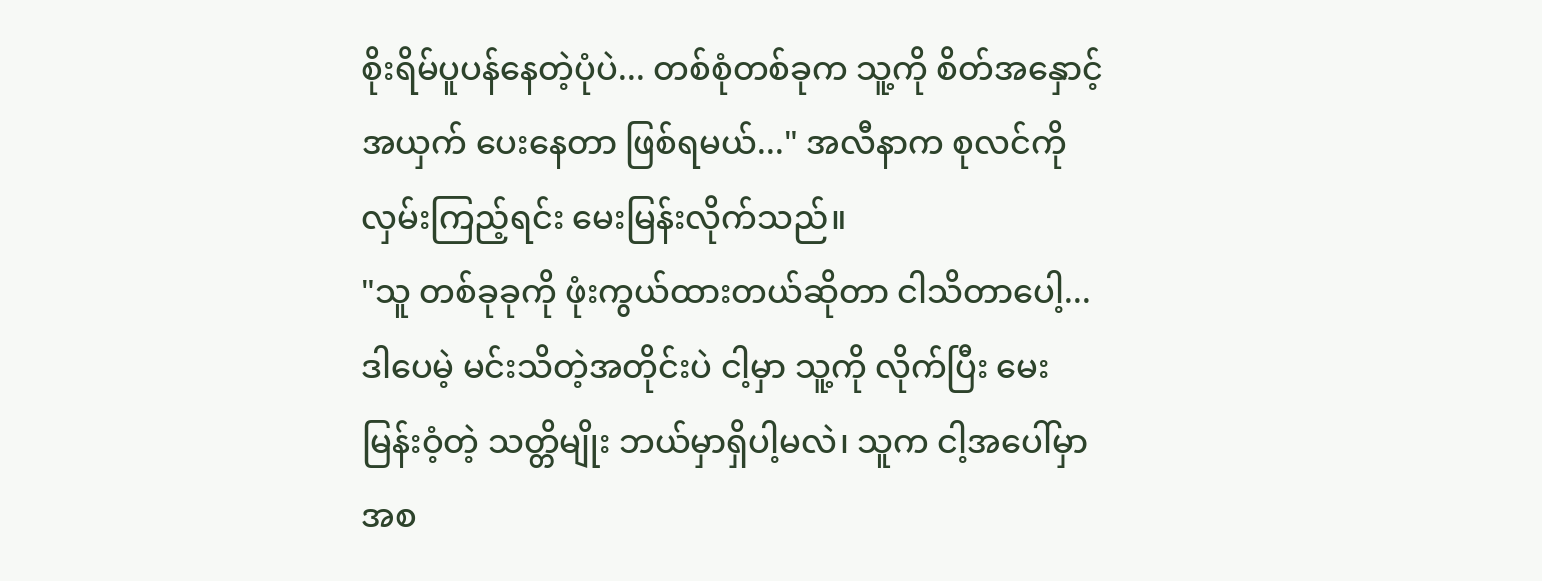စိုးရိမ်ပူပန်နေတဲ့ပုံပဲ... တစ်စုံတစ်ခုက သူ့ကို စိတ်အနှောင့်အယှက် ပေးနေတာ ဖြစ်ရမယ်..." အလီနာက စုလင်ကို လှမ်းကြည့်ရင်း မေးမြန်းလိုက်သည်။
"သူ တစ်ခုခုကို ဖုံးကွယ်ထားတယ်ဆိုတာ ငါသိတာပေါ့... ဒါပေမဲ့ မင်းသိတဲ့အတိုင်းပဲ ငါ့မှာ သူ့ကို လိုက်ပြီး မေးမြန်းဝံ့တဲ့ သတ္တိမျိုး ဘယ်မှာရှိပါ့မလဲ၊ သူက ငါ့အပေါ်မှာ အစ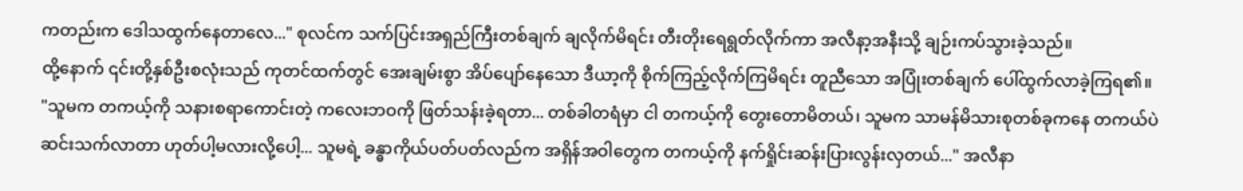ကတည်းက ဒေါသထွက်နေတာလေ..." စုလင်က သက်ပြင်းအရှည်ကြီးတစ်ချက် ချလိုက်မိရင်း တီးတိုးရေရွတ်လိုက်ကာ အလီနာ့အနီးသို့ ချဉ်းကပ်သွားခဲ့သည်။
ထို့နောက် ၎င်းတို့နှစ်ဦးစလုံးသည် ကုတင်ထက်တွင် အေးချမ်းစွာ အိပ်ပျော်နေသော ဒီယာ့ကို စိုက်ကြည့်လိုက်ကြမိရင်း တူညီသော အပြုံးတစ်ချက် ပေါ်ထွက်လာခဲ့ကြရ၏။
"သူမက တကယ့်ကို သနားစရာကောင်းတဲ့ ကလေးဘဝကို ဖြတ်သန်းခဲ့ရတာ... တစ်ခါတရံမှာ ငါ တကယ့်ကို တွေးတောမိတယ်၊ သူမက သာမန်မိသားစုတစ်ခုကနေ တကယ်ပဲ ဆင်းသက်လာတာ ဟုတ်ပါ့မလားလို့ပေါ့... သူမရဲ့ ခန္ဓာကိုယ်ပတ်ပတ်လည်က အရှိန်အဝါတွေက တကယ့်ကို နက်ရှိုင်းဆန်းပြားလွန်းလှတယ်..." အလီနာ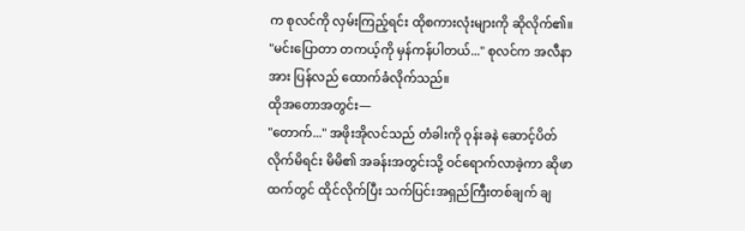က စုလင်ကို လှမ်းကြည့်ရင်း ထိုစကားလုံးများကို ဆိုလိုက်၏။
"မင်းပြောတာ တကယ့်ကို မှန်ကန်ပါတယ်..." စုလင်က အလီနာအား ပြန်လည် ထောက်ခံလိုက်သည်။
ထိုအတောအတွင်း—
"တောက်..." အဖိုးအိုလင်သည် တံခါးကို ဝုန်းခနဲ ဆောင့်ပိတ်လိုက်မိရင်း မိမိ၏ အခန်းအတွင်းသို့ ဝင်ရောက်လာခဲ့ကာ ဆိုဖာထက်တွင် ထိုင်လိုက်ပြီး သက်ပြင်းအရှည်ကြီးတစ်ချက် ချ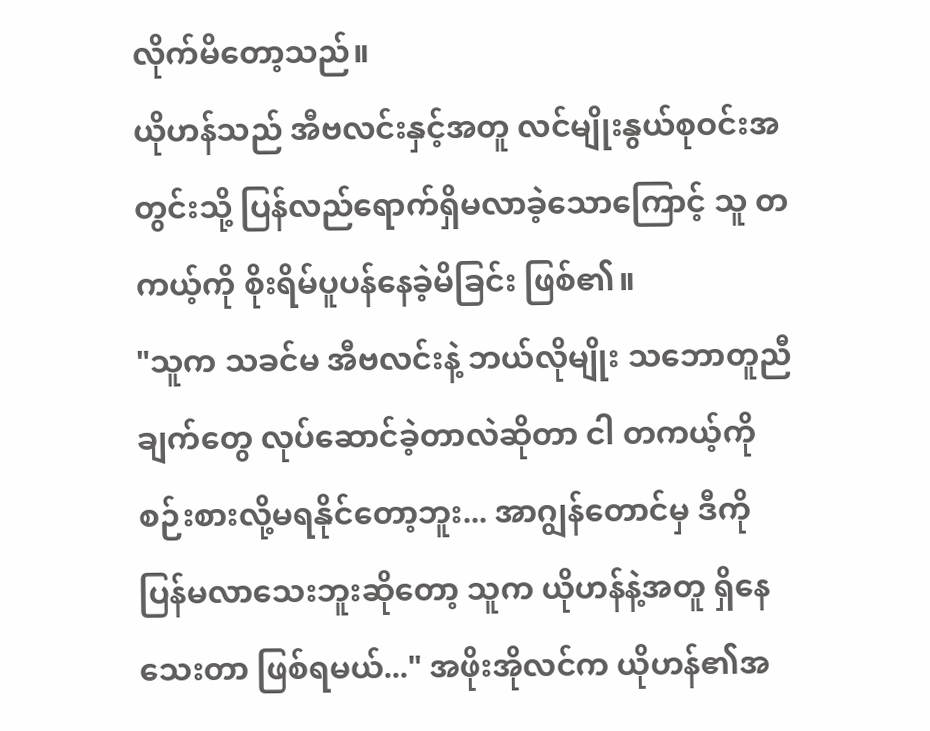လိုက်မိတော့သည်။
ယိုဟန်သည် အီဗလင်းနှင့်အတူ လင်မျိုးနွယ်စုဝင်းအတွင်းသို့ ပြန်လည်ရောက်ရှိမလာခဲ့သောကြောင့် သူ တကယ့်ကို စိုးရိမ်ပူပန်နေခဲ့မိခြင်း ဖြစ်၏။
"သူက သခင်မ အီဗလင်းနဲ့ ဘယ်လိုမျိုး သဘောတူညီချက်တွေ လုပ်ဆောင်ခဲ့တာလဲဆိုတာ ငါ တကယ့်ကို စဉ်းစားလို့မရနိုင်တော့ဘူး... အာဂျွန်တောင်မှ ဒီကို ပြန်မလာသေးဘူးဆိုတော့ သူက ယိုဟန်နဲ့အတူ ရှိနေသေးတာ ဖြစ်ရမယ်..." အဖိုးအိုလင်က ယိုဟန်၏အ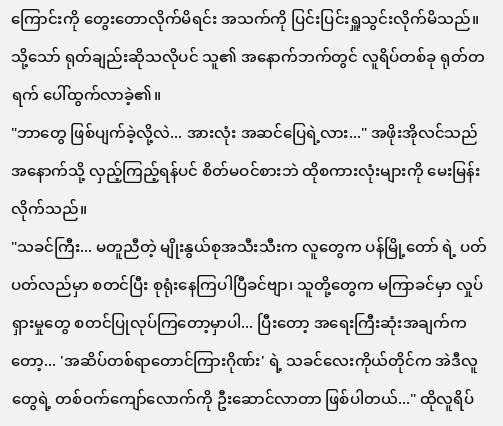ကြောင်းကို တွေးတောလိုက်မိရင်း အသက်ကို ပြင်းပြင်းရှူသွင်းလိုက်မိသည်။
သို့သော် ရုတ်ချည်းဆိုသလိုပင် သူ၏ အနောက်ဘက်တွင် လူရိပ်တစ်ခု ရုတ်တရက် ပေါ်ထွက်လာခဲ့၏။
"ဘာတွေ ဖြစ်ပျက်ခဲ့လို့လဲ... အားလုံး အဆင်ပြေရဲ့လား..." အဖိုးအိုလင်သည် အနောက်သို့ လှည့်ကြည့်ရန်ပင် စိတ်မဝင်စားဘဲ ထိုစကားလုံးများကို မေးမြန်းလိုက်သည်။
"သခင်ကြီး... မတူညီတဲ့ မျိုးနွယ်စုအသီးသီးက လူတွေက ပန်မြို့တော် ရဲ့ ပတ်ပတ်လည်မှာ စတင်ပြီး စုရုံးနေကြပါပြီခင်ဗျာ၊ သူတို့တွေက မကြာခင်မှာ လှုပ်ရှားမှုတွေ စတင်ပြုလုပ်ကြတော့မှာပါ... ပြီးတော့ အရေးကြီးဆုံးအချက်ကတော့... 'အဆိပ်တစ်ရာတောင်ကြားဂိုဏ်း' ရဲ့ သခင်လေးကိုယ်တိုင်က အဲဒီလူတွေရဲ့ တစ်ဝက်ကျော်လောက်ကို ဦးဆောင်လာတာ ဖြစ်ပါတယ်..." ထိုလူရိပ်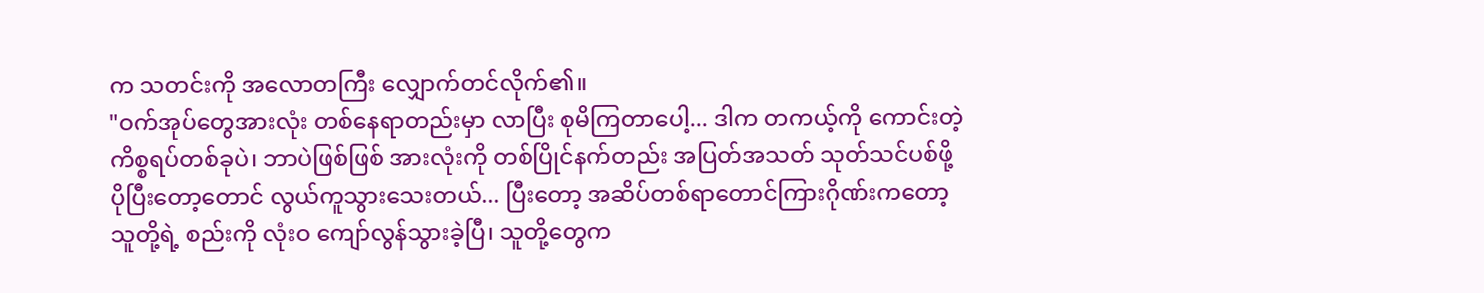က သတင်းကို အလောတကြီး လျှောက်တင်လိုက်၏။
"ဝက်အုပ်တွေအားလုံး တစ်နေရာတည်းမှာ လာပြီး စုမိကြတာပေါ့... ဒါက တကယ့်ကို ကောင်းတဲ့ ကိစ္စရပ်တစ်ခုပဲ၊ ဘာပဲဖြစ်ဖြစ် အားလုံးကို တစ်ပြိုင်နက်တည်း အပြတ်အသတ် သုတ်သင်ပစ်ဖို့ ပိုပြီးတော့တောင် လွယ်ကူသွားသေးတယ်... ပြီးတော့ အဆိပ်တစ်ရာတောင်ကြားဂိုဏ်းကတော့ သူတို့ရဲ့ စည်းကို လုံးဝ ကျော်လွန်သွားခဲ့ပြီ၊ သူတို့တွေက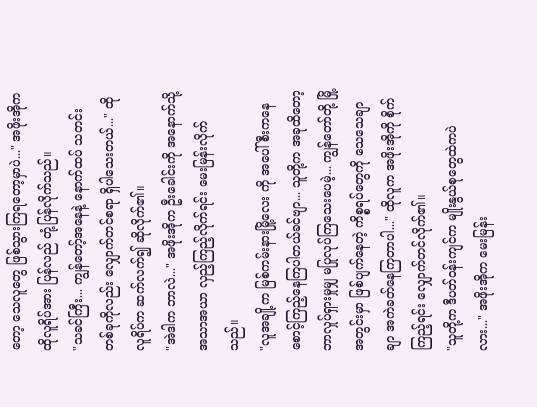တော့ သေလူတွေ ဖြစ်သွားကြရတော့မှာပဲ..." အဖိုးအိုက ထိုလူရိပ်အား ပြန်လည် တုံ့ပြန်လိုက်သည်။
"သခင်ကြီး... ကျွန်တော့်အနေနဲ့ နောက်ထပ် သတင်းတစ်ခုကိုလည်း လျှောက်တင်စရာ ရှိပါသေးတယ်..." ထိုလူရိပ်က ဆက်လက်၍ ဆိုလိုက်၏။
"အဲဒါက ဘာလဲ..." အဖိုးအိုက ဦးခေါင်းကို အနောက်သို့ အသာအယာ လှည့်ကြည့်လိုက်ရင်း မေးမြန်းလိုက်သည်။
"လူအချို့က မြစ်ကမ်းနားမြို့လေး ကို အပေါ်စီးကနေ စောင့်ကြည့်နေကြပါတယ်ခင်ဗျာ... သူတို့က အခုထိတော့ ဘာလှုပ်ရှားမှုမျှ မပြုလုပ်ကြသေးပေမဲ့... ကျွန်တော်တို့ မြို့အတွင်းမှာ ဖြစ်ပျက်နေတဲ့ ကိစ္စရပ်တွေကို သေသေချာချာ အကဲခတ်နေကြတာပါ..." ထိုလူက အဖိုးအိုကို စိုက်ကြည့်ရင်း လျှောက်တင်လိုက်၏။
"သူတို့က ဒီပတ်ဝန်းကျင်က မျိုးနွယ်စုတွေထဲကပဲလား..." အဖိုးအိုက မေးမြန်း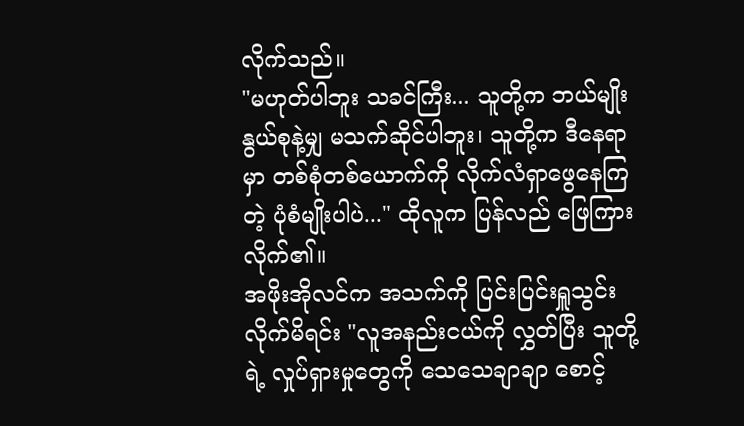လိုက်သည်။
"မဟုတ်ပါဘူး သခင်ကြီး... သူတို့က ဘယ်မျိုးနွယ်စုနဲ့မျှ မသက်ဆိုင်ပါဘူး၊ သူတို့က ဒီနေရာမှာ တစ်စုံတစ်ယောက်ကို လိုက်လံရှာဖွေနေကြတဲ့ ပုံစံမျိုးပါပဲ..." ထိုလူက ပြန်လည် ဖြေကြားလိုက်၏။
အဖိုးအိုလင်က အသက်ကို ပြင်းပြင်းရှူသွင်းလိုက်မိရင်း "လူအနည်းငယ်ကို လွှတ်ပြီး သူတို့ရဲ့ လှုပ်ရှားမှုတွေကို သေသေချာချာ စောင့်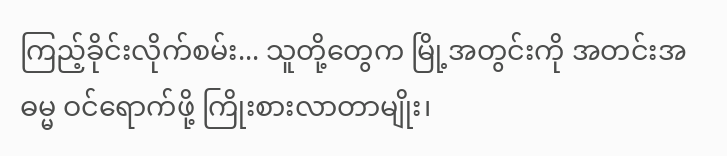ကြည့်ခိုင်းလိုက်စမ်း... သူတို့တွေက မြို့အတွင်းကို အတင်းအဓမ္မ ဝင်ရောက်ဖို့ ကြိုးစားလာတာမျိုး၊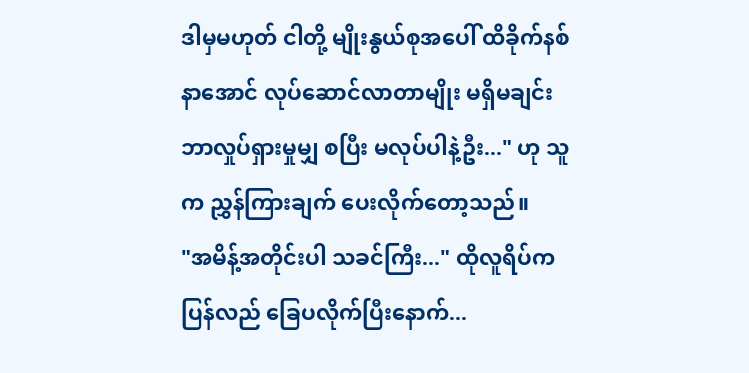ဒါမှမဟုတ် ငါတို့ မျိုးနွယ်စုအပေါ် ထိခိုက်နစ်နာအောင် လုပ်ဆောင်လာတာမျိုး မရှိမချင်း ဘာလှုပ်ရှားမှုမျှ စပြီး မလုပ်ပါနဲ့ဦး..." ဟု သူက ညွှန်ကြားချက် ပေးလိုက်တော့သည်။
"အမိန့်အတိုင်းပါ သခင်ကြီး..." ထိုလူရိပ်က ပြန်လည် ခြေပလိုက်ပြီးနောက်...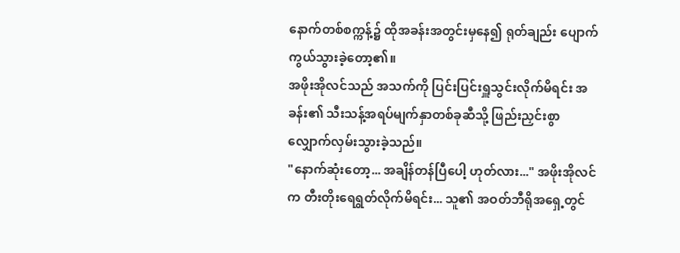နောက်တစ်စက္ကန့်၌ ထိုအခန်းအတွင်းမှနေ၍ ရုတ်ချည်း ပျောက်ကွယ်သွားခဲ့တော့၏။
အဖိုးအိုလင်သည် အသက်ကို ပြင်းပြင်းရှူသွင်းလိုက်မိရင်း အခန်း၏ သီးသန့်အရပ်မျက်နှာတစ်ခုဆီသို့ ဖြည်းညှင်းစွာ လျှောက်လှမ်းသွားခဲ့သည်။
"နောက်ဆုံးတော့... အချိန်တန်ပြီပေါ့ ဟုတ်လား..." အဖိုးအိုလင်က တီးတိုးရေရွတ်လိုက်မိရင်း... သူ၏ အဝတ်ဘီရိုအရှေ့တွင်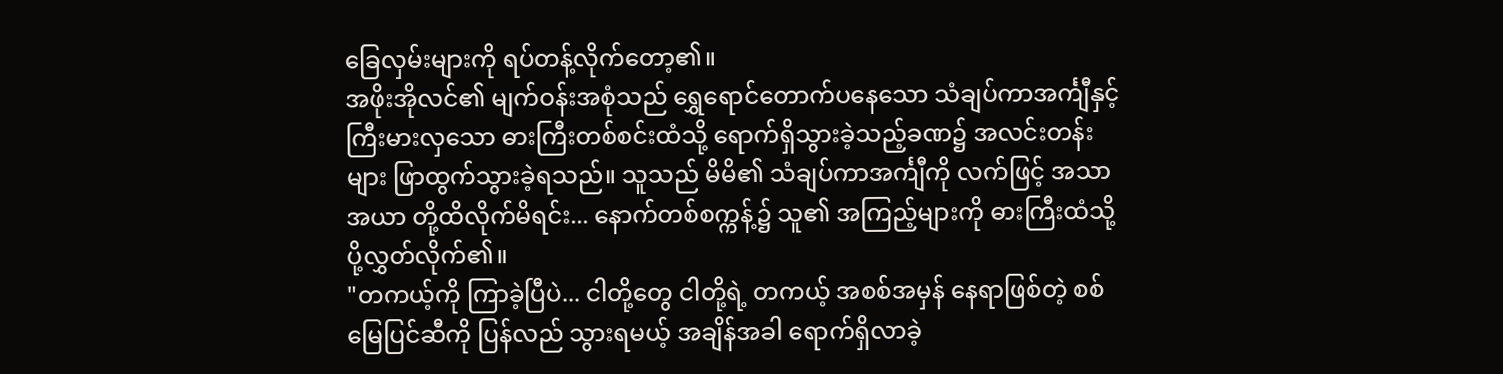ခြေလှမ်းများကို ရပ်တန့်လိုက်တော့၏။
အဖိုးအိုလင်၏ မျက်ဝန်းအစုံသည် ရွှေရောင်တောက်ပနေသော သံချပ်ကာအင်္ကျီနှင့် ကြီးမားလှသော ဓားကြီးတစ်စင်းထံသို့ ရောက်ရှိသွားခဲ့သည့်ခဏ၌ အလင်းတန်းများ ဖြာထွက်သွားခဲ့ရသည်။ သူသည် မိမိ၏ သံချပ်ကာအင်္ကျီကို လက်ဖြင့် အသာအယာ တို့ထိလိုက်မိရင်း... နောက်တစ်စက္ကန့်၌ သူ၏ အကြည့်များကို ဓားကြီးထံသို့ ပို့လွှတ်လိုက်၏။
"တကယ့်ကို ကြာခဲ့ပြီပဲ... ငါတို့တွေ ငါတို့ရဲ့ တကယ့် အစစ်အမှန် နေရာဖြစ်တဲ့ စစ်မြေပြင်ဆီကို ပြန်လည် သွားရမယ့် အချိန်အခါ ရောက်ရှိလာခဲ့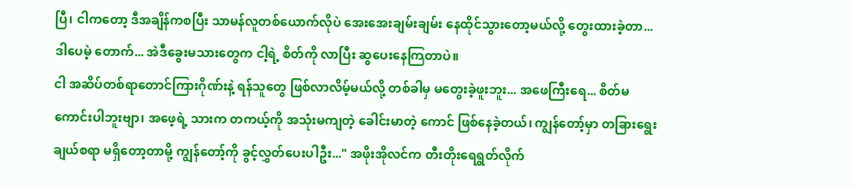ပြီ၊ ငါကတော့ ဒီအချိန်ကစပြီး သာမန်လူတစ်ယောက်လိုပဲ အေးအေးချမ်းချမ်း နေထိုင်သွားတော့မယ်လို့ တွေးထားခဲ့တာ... ဒါပေမဲ့ တောက်... အဲဒီခွေးမသားတွေက ငါ့ရဲ့ စိတ်ကို လာပြီး ဆွပေးနေကြတာပဲ။
ငါ အဆိပ်တစ်ရာတောင်ကြားဂိုဏ်းနဲ့ ရန်သူတွေ ဖြစ်လာလိမ့်မယ်လို့ တစ်ခါမှ မတွေးခဲ့ဖူးဘူး... အဖေကြီးရေ... စိတ်မကောင်းပါဘူးဗျာ၊ အဖေ့ရဲ့ သားက တကယ့်ကို အသုံးမကျတဲ့ ခေါင်းမာတဲ့ ကောင် ဖြစ်နေခဲ့တယ်၊ ကျွန်တော့်မှာ တခြားရွေးချယ်စရာ မရှိတော့တာမို့ ကျွန်တော့်ကို ခွင့်လွှတ်ပေးပါဦး..." အဖိုးအိုလင်က တီးတိုးရေရွတ်လိုက်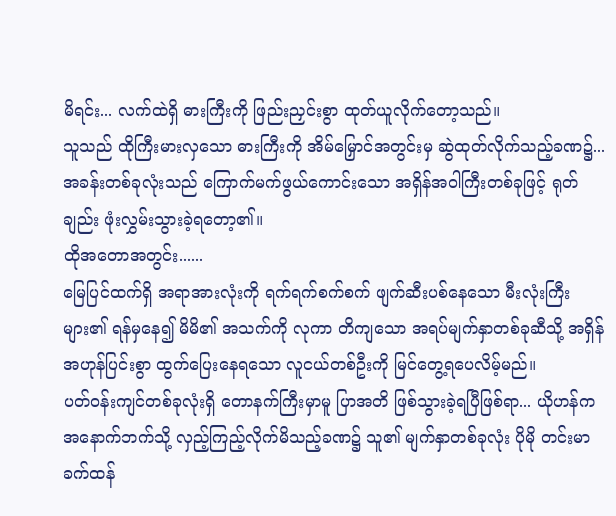မိရင်း... လက်ထဲရှိ ဓားကြီးကို ဖြည်းညှင်းစွာ ထုတ်ယူလိုက်တော့သည်။
သူသည် ထိုကြီးမားလှသော ဓားကြီးကို အိမ်မြှောင်အတွင်းမှ ဆွဲထုတ်လိုက်သည့်ခဏ၌... အခန်းတစ်ခုလုံးသည် ကြောက်မက်ဖွယ်ကောင်းသော အရှိန်အဝါကြီးတစ်ခုဖြင့် ရုတ်ချည်း ဖုံးလွှမ်းသွားခဲ့ရတော့၏။
ထိုအတောအတွင်း......
မြေပြင်ထက်ရှိ အရာအားလုံးကို ရက်ရက်စက်စက် ဖျက်ဆီးပစ်နေသော မီးလုံးကြီးများ၏ ရန်မှနေ၍ မိမိ၏ အသက်ကို လုကာ တိကျသော အရပ်မျက်နှာတစ်ခုဆီသို့ အရှိန်အဟုန်ပြင်းစွာ ထွက်ပြေးနေရသော လူငယ်တစ်ဦးကို မြင်တွေ့ရပေလိမ့်မည်။
ပတ်ဝန်းကျင်တစ်ခုလုံးရှိ တောနက်ကြီးမှာမူ ပြာအတိ ဖြစ်သွားခဲ့ရပြီဖြစ်ရာ... ယိုဟန်က အနောက်ဘက်သို့ လှည့်ကြည့်လိုက်မိသည့်ခဏ၌ သူ၏ မျက်နှာတစ်ခုလုံး ပိုမို တင်းမာခက်ထန်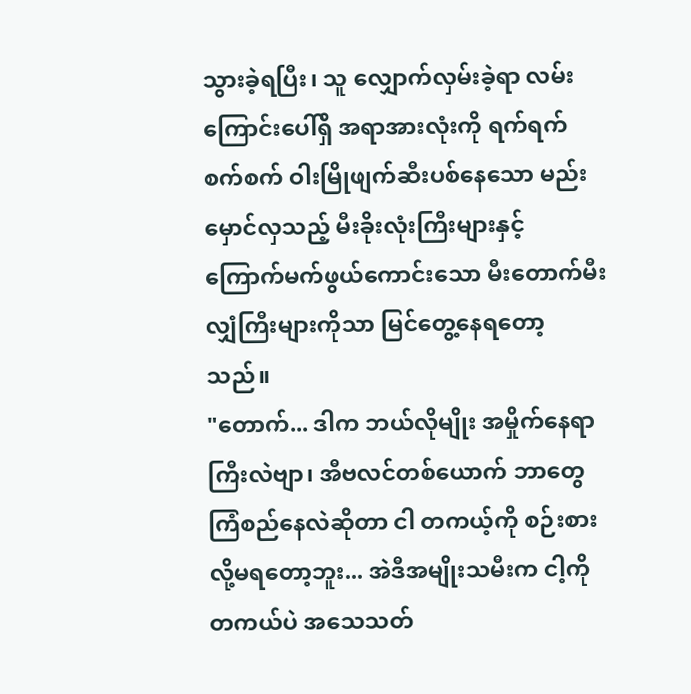သွားခဲ့ရပြီး၊ သူ လျှောက်လှမ်းခဲ့ရာ လမ်းကြောင်းပေါ်ရှိ အရာအားလုံးကို ရက်ရက်စက်စက် ဝါးမြိုဖျက်ဆီးပစ်နေသော မည်းမှောင်လှသည့် မီးခိုးလုံးကြီးများနှင့် ကြောက်မက်ဖွယ်ကောင်းသော မီးတောက်မီးလျှံကြီးများကိုသာ မြင်တွေ့နေရတော့သည်။
"တောက်... ဒါက ဘယ်လိုမျိုး အမှိုက်နေရာကြီးလဲဗျာ၊ အီဗလင်တစ်ယောက် ဘာတွေ ကြံစည်နေလဲဆိုတာ ငါ တကယ့်ကို စဉ်းစားလို့မရတော့ဘူး... အဲဒီအမျိုးသမီးက ငါ့ကို တကယ်ပဲ အသေသတ်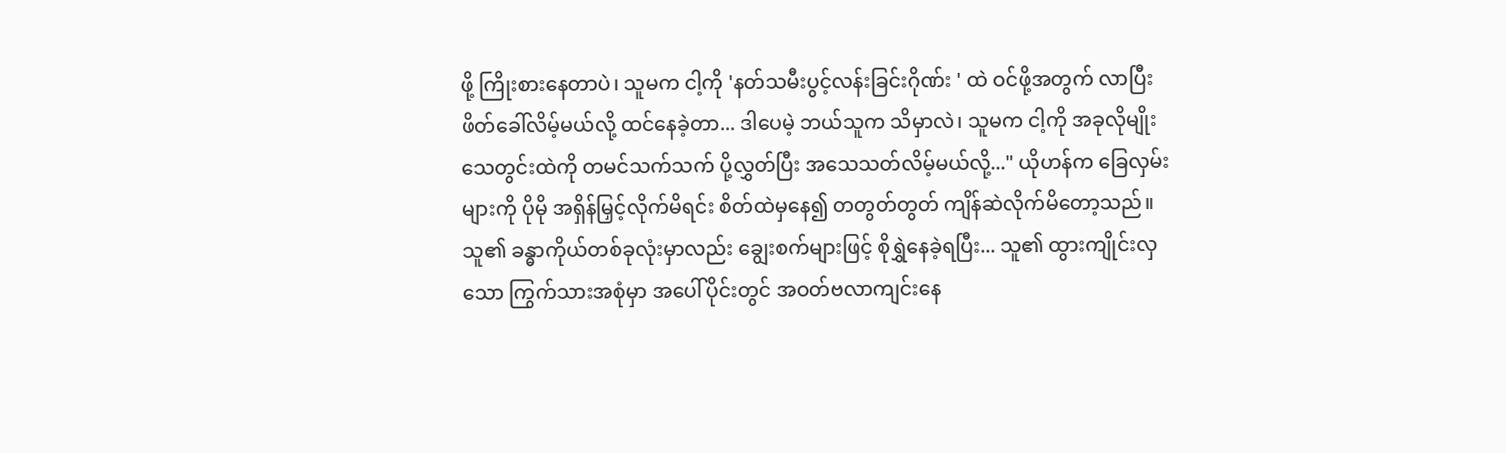ဖို့ ကြိုးစားနေတာပဲ၊ သူမက ငါ့ကို 'နတ်သမီးပွင့်လန်းခြင်းဂိုဏ်း ' ထဲ ဝင်ဖို့အတွက် လာပြီး ဖိတ်ခေါ်လိမ့်မယ်လို့ ထင်နေခဲ့တာ... ဒါပေမဲ့ ဘယ်သူက သိမှာလဲ၊ သူမက ငါ့ကို အခုလိုမျိုး သေတွင်းထဲကို တမင်သက်သက် ပို့လွှတ်ပြီး အသေသတ်လိမ့်မယ်လို့..." ယိုဟန်က ခြေလှမ်းများကို ပိုမို အရှိန်မြှင့်လိုက်မိရင်း စိတ်ထဲမှနေ၍ တတွတ်တွတ် ကျိန်ဆဲလိုက်မိတော့သည်။
သူ၏ ခန္ဓာကိုယ်တစ်ခုလုံးမှာလည်း ချွေးစက်များဖြင့် စိုရွှဲနေခဲ့ရပြီး... သူ၏ ထွားကျိုင်းလှသော ကြွက်သားအစုံမှာ အပေါ်ပိုင်းတွင် အဝတ်ဗလာကျင်းနေ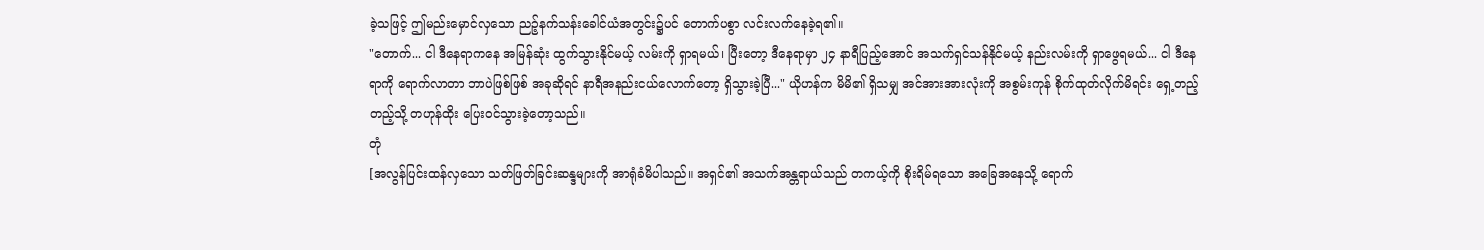ခဲ့သဖြင့် ဤမည်းမှောင်လှသော ညဉ့်နက်သန်းခေါင်ယံအတွင်း၌ပင် တောက်ပစွာ လင်းလက်နေခဲ့ရ၏။
"တောက်... ငါ ဒီနေရာကနေ အမြန်ဆုံး ထွက်သွားနိုင်မယ့် လမ်းကို ရှာရမယ်၊ ပြီးတော့ ဒီနေရာမှာ ၂၄ နာရီပြည့်အောင် အသက်ရှင်သန်နိုင်မယ့် နည်းလမ်းကို ရှာဖွေရမယ်... ငါ ဒီနေရာကို ရောက်လာတာ ဘာပဲဖြစ်ဖြစ် အခုဆိုရင် နာရီအနည်းငယ်လောက်တော့ ရှိသွားခဲ့ပြီ..." ယိုဟန်က မိမိ၏ ရှိသမျှ အင်အားအားလုံးကို အစွမ်းကုန် စိုက်ထုတ်လိုက်မိရင်း ရှေ့တည့်တည့်သို့ တဟုန်ထိုး ပြေးဝင်သွားခဲ့တော့သည်။
တုံ
[အလွန်ပြင်းထန်လှသော သတ်ဖြတ်ခြင်းဆန္ဒများကို အာရုံခံမိပါသည်။ အရှင်၏ အသက်အန္တရာယ်သည် တကယ့်ကို စိုးရိမ်ရသော အခြေအနေသို့ ရောက်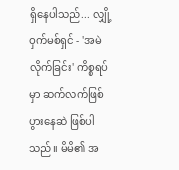ရှိနေပါသည်... လျှို့ဝှက်မစ်ရှင် - 'အမဲလိုက်ခြင်း' ကိစ္စရပ်မှာ ဆက်လက်ဖြစ်ပွားနေဆဲ ဖြစ်ပါသည်။ မိမိ၏ အ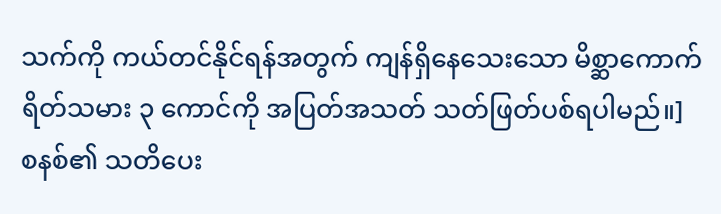သက်ကို ကယ်တင်နိုင်ရန်အတွက် ကျန်ရှိနေသေးသော မိစ္ဆာကောက်ရိတ်သမား ၃ ကောင်ကို အပြတ်အသတ် သတ်ဖြတ်ပစ်ရပါမည်။]
စနစ်၏ သတိပေး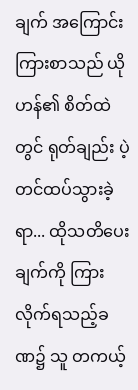ချက် အကြောင်းကြားစာသည် ယိုဟန်၏ စိတ်ထဲတွင် ရုတ်ချည်း ပဲ့တင်ထပ်သွားခဲ့ရာ... ထိုသတိပေးချက်ကို ကြားလိုက်ရသည့်ခဏ၌ သူ တကယ့်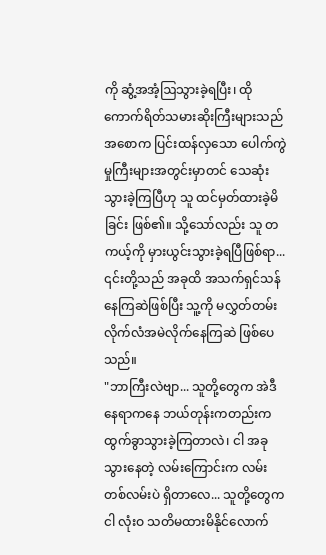ကို ဆွံ့အအံ့ဩသွားခဲ့ရပြီး၊ ထိုကောက်ရိတ်သမားဆိုးကြီးများသည် အစောက ပြင်းထန်လှသော ပေါက်ကွဲမှုကြီးများအတွင်းမှာတင် သေဆုံးသွားခဲ့ကြပြီဟု သူ ထင်မှတ်ထားခဲ့မိခြင်း ဖြစ်၏။ သို့သော်လည်း သူ တကယ့်ကို မှားယွင်းသွားခဲ့ရပြီဖြစ်ရာ... ၎င်းတို့သည် အခုထိ အသက်ရှင်သန်နေကြဆဲဖြစ်ပြီး သူ့ကို မလွှတ်တမ်း လိုက်လံအမဲလိုက်နေကြဆဲ ဖြစ်ပေသည်။
"ဘာကြီးလဲဗျာ... သူတို့တွေက အဲဒီနေရာကနေ ဘယ်တုန်းကတည်းက ထွက်ခွာသွားခဲ့ကြတာလဲ၊ ငါ အခု သွားနေတဲ့ လမ်းကြောင်းက လမ်းတစ်လမ်းပဲ ရှိတာလေ... သူတို့တွေက ငါ လုံးဝ သတိမထားမိနိုင်လောက်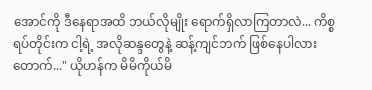အောင်ကို ဒီနေရာအထိ ဘယ်လိုမျိုး ရောက်ရှိလာကြတာလဲ... ကိစ္စရပ်တိုင်းက ငါ့ရဲ့ အလိုဆန္ဒတွေနဲ့ ဆန့်ကျင်ဘက် ဖြစ်နေပါလား တောက်..." ယိုဟန်က မိမိကိုယ်မိ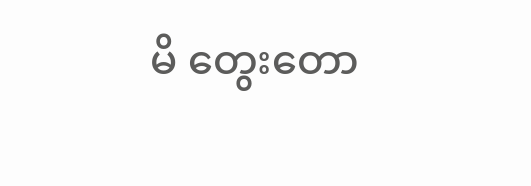မိ တွေးတော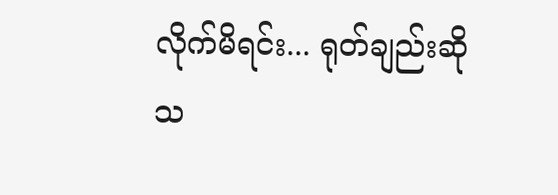လိုက်မိရင်း... ရုတ်ချည်းဆိုသ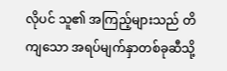လိုပင် သူ၏ အကြည့်များသည် တိကျသော အရပ်မျက်နှာတစ်ခုဆီသို့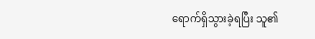ရောက်ရှိသွားခဲ့ရပြီး သူ၏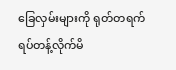ခြေလှမ်းများကို ရုတ်တရက် ရပ်တန့်လိုက်မိ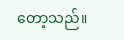တော့သည်။